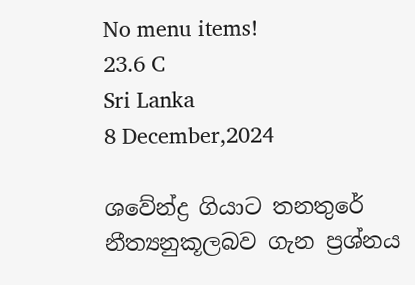No menu items!
23.6 C
Sri Lanka
8 December,2024

ශවේන්ද්‍ර ගියාට තනතුරේ නීත්‍යනුකූලබව ගැන ප්‍රශ්නය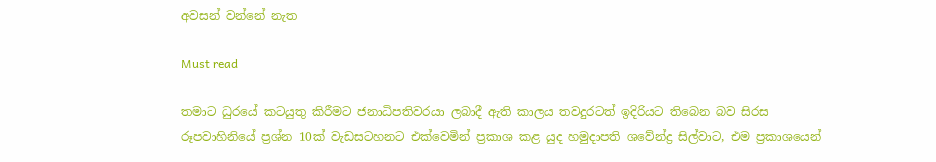අවසන් වන්නේ නැත

Must read

තමාට ධුරයේ කටයුතු කිරීමට ජනාධිපතිවරයා ලබාදී ඇති කාලය තවදුරටත් ඉදිරියට තිබෙන බව සිරස රූපවාහිනියේ ප්‍රශ්න 10ක් වැඩසටහනට එක්වෙමින් ප්‍රකාශ කළ යුද හමුදාපති ශවේන්ද්‍ර සිල්වාට, එම ප්‍රකාශයෙන්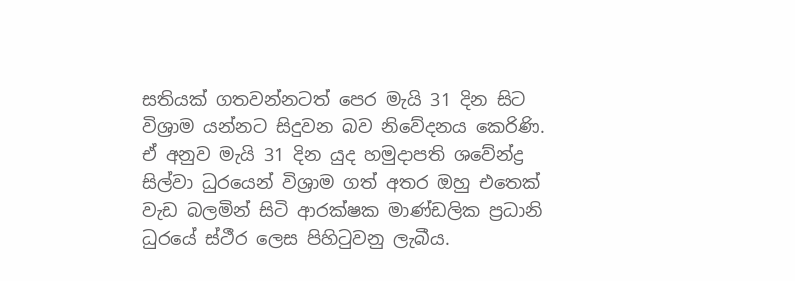සතියක් ගතවන්නටත් පෙර මැයි 31 දින සිට විශ්‍රාම යන්නට සිදුවන බව නිවේදනය කෙරිණි. ඒ අනුව මැයි 31 දින යුද හමුදාපති ශවේන්ද්‍ර සිල්වා ධුරයෙන් විශ්‍රාම ගත් අතර ඔහු එතෙක් වැඩ බලමින් සිටි ආරක්ෂක මාණ්ඩලික ප්‍රධානි ධුරයේ ස්ථීර ලෙස පිහිටුවනු ලැබීය.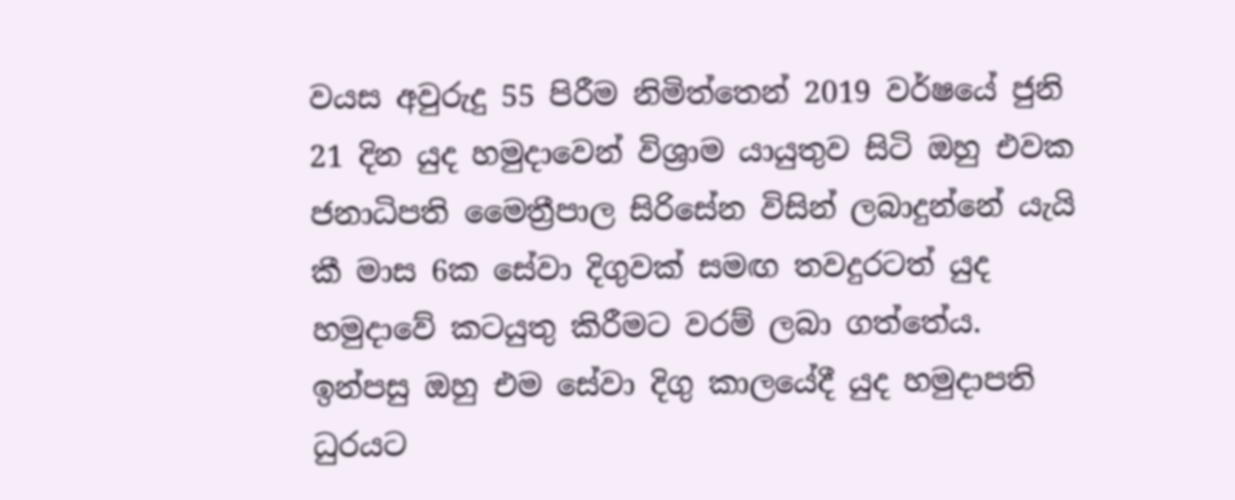වයස අවුරුදු 55 පිරීම නිමිත්තෙන් 2019 වර්ෂයේ ජුනි 21 දින යුද හමුදාවෙන් විශ්‍රාම යායුතුව සිටි ඔහු එවක ජනාධිපති මෛත්‍රීපාල සිරිසේන විසින් ලබාදුන්නේ යැයි කී මාස 6ක සේවා දිගුවක් සමඟ තවදුරටත් යුද හමුදාවේ කටයුතු කිරීමට වරම් ලබා ගත්තේය. ඉන්පසු ඔහු එම සේවා දිගු කාලයේදී යුද හමුදාපති ධුරයට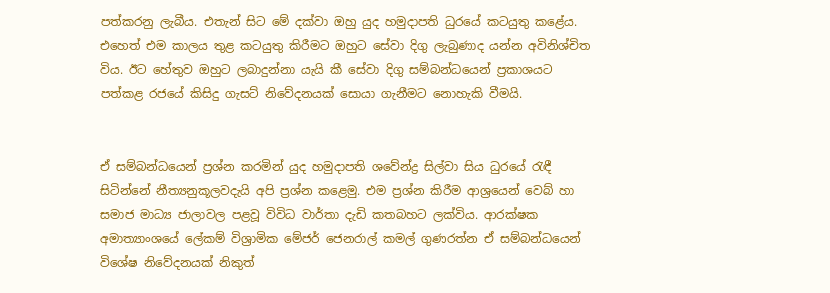පත්කරනු ලැබීය. එතැන් සිට මේ දක්වා ඔහු යුද හමුදාපති ධුරයේ කටයුතු කළේය. එහෙත් එම කාලය තුළ කටයුතු කිරීමට ඔහුට සේවා දිගු ලැබුණාද යන්න අවිනිශ්චිත විය. ඊට හේතුව ඔහුට ලබාදුන්නා යැයි කී සේවා දිගු සම්බන්ධයෙන් ප්‍රකාශයට පත්කළ රජයේ කිසිදු ගැසට් නිවේදනයක් සොයා ගැනීමට නොහැකි වීමයි.


ඒ සම්බන්ධයෙන් ප්‍රශ්න කරමින් යුද හමුදාපති ශවේන්ද්‍ර සිල්වා සිය ධුරයේ රැඳී සිටින්නේ නීත්‍යනුකූලවදැයි අපි ප්‍රශ්න කළෙමු. එම ප්‍රශ්න කිරීම ආශ්‍රයෙන් වෙබ් හා සමාජ මාධ්‍ය ජාලාවල පළවූ විවිධ වාර්තා දැඩි කතබහට ලක්විය. ආරක්ෂක අමාත්‍යාංශයේ ලේකම් විශ්‍රාමික මේජර් ජෙනරාල් කමල් ගුණරත්න ඒ සම්බන්ධයෙන් විශේෂ නිවේදනයක් නිකුත්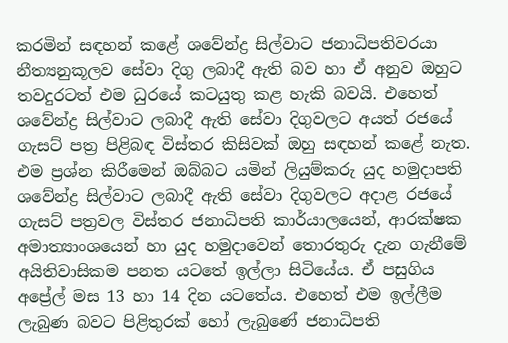කරමින් සඳහන් කළේ ශවේන්ද්‍ර සිල්වාට ජනාධිපතිවරයා නීත්‍යනුකූලව සේවා දිගු ලබාදී ඇති බව හා ඒ අනුව ඔහුට තවදුරටත් එම ධුරයේ කටයුතු කළ හැකි බවයි. එහෙත් ශවේන්ද්‍ර සිල්වාට ලබාදී ඇති සේවා දිගුවලට අයත් රජයේ ගැසට් පත්‍ර පිළිබඳ විස්තර කිසිවක් ඔහු සඳහන් කළේ නැත.
එම ප්‍රශ්න කිරීමෙන් ඔබ්බට යමින් ලියුම්කරු යුද හමුදාපති ශවේන්ද්‍ර සිල්වාට ලබාදී ඇති සේවා දිගුවලට අදාළ රජයේ ගැසට් පත්‍රවල විස්තර ජනාධිපති කාර්යාලයෙන්, ආරක්ෂක අමාත්‍යාංශයෙන් හා යුද හමුදාවෙන් තොරතුරු දැන ගැනීමේ අයිතිවාසිකම පනත යටතේ ඉල්ලා සිටියේය. ඒ පසුගිය අප්‍රේල් මස 13 හා 14 දින යටතේය. එහෙත් එම ඉල්ලීම ලැබුණ බවට පිළිතුරක් හෝ ලැබුණේ ජනාධිපති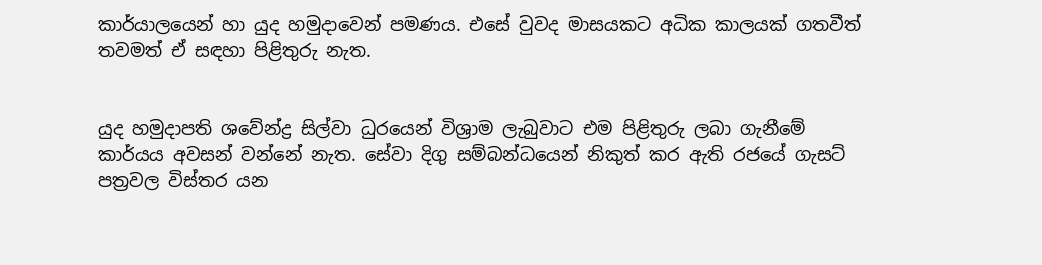කාර්යාලයෙන් හා යුද හමුදාවෙන් පමණය. එසේ වුවද මාසයකට අධික කාලයක් ගතවීත් තවමත් ඒ සඳහා පිළිතුරු නැත.


යුද හමුදාපති ශවේන්ද්‍ර සිල්වා ධුරයෙන් විශ්‍රාම ලැබුවාට එම පිළිතුරු ලබා ගැනීමේ කාර්යය අවසන් වන්නේ නැත. සේවා දිගු සම්බන්ධයෙන් නිකුත් කර ඇති රජයේ ගැසට් පත්‍රවල විස්තර යන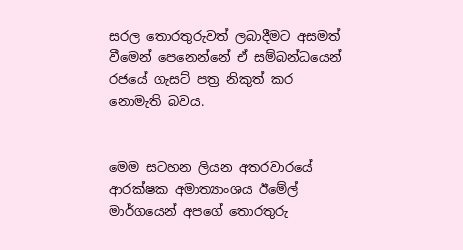සරල තොරතුරුවත් ලබාදීමට අසමත් වීමෙන් පෙනෙන්නේ ඒ සම්බන්ධයෙන් රජයේ ගැසට් පත්‍ර නිකුත් කර නොමැති බවය.


මෙම සටහන ලියන අතරවාරයේ ආරක්ෂක අමාත්‍යාංශය ඊමේල් මාර්ගයෙන් අපගේ තොරතුරු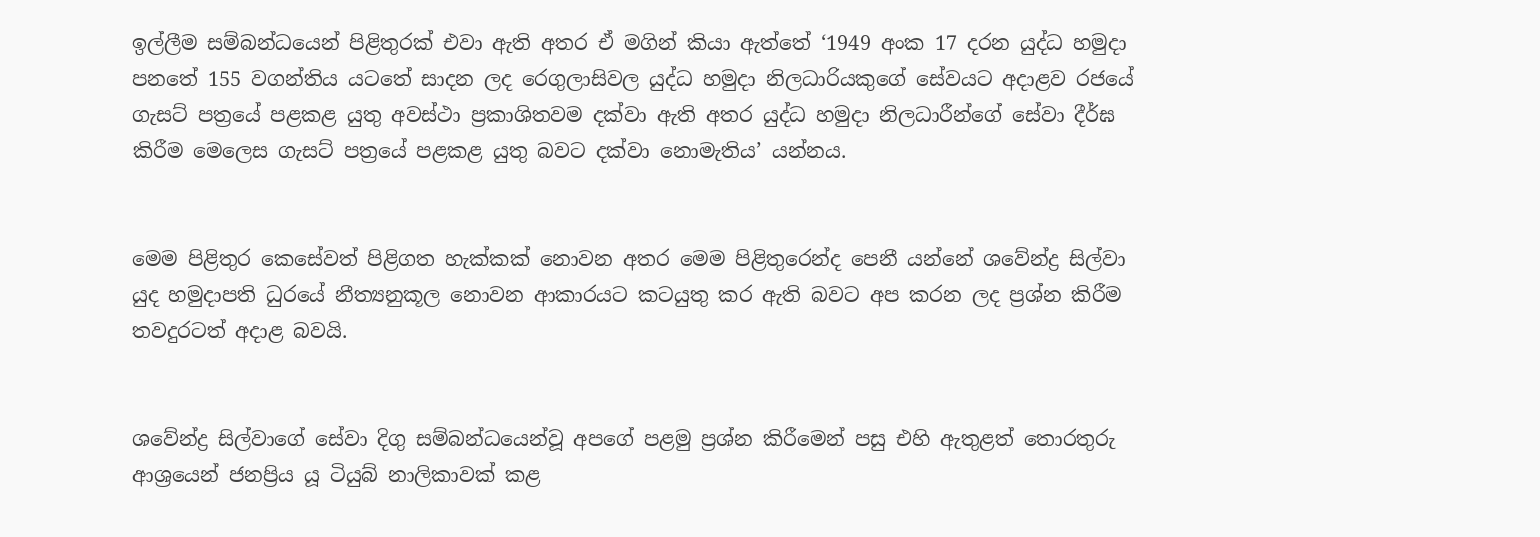ඉල්ලීම සම්බන්ධයෙන් පිළිතුරක් එවා ඇති අතර ඒ මගින් කියා ඇත්තේ ‘1949 අංක 17 දරන යුද්ධ හමුදා පනතේ 155 වගන්තිය යටතේ සාදන ලද රෙගුලාසිවල යුද්ධ හමුදා නිලධාරියකුගේ සේවයට අදාළව රජයේ ගැසට් පත්‍රයේ පළකළ යුතු අවස්ථා ප්‍රකාශිතවම දක්වා ඇති අතර යුද්ධ හමුදා නිලධාරීන්ගේ සේවා දීර්ඝ කිරීම මෙලෙස ගැසට් පත්‍රයේ පළකළ යුතු බවට දක්වා නොමැතිය’ යන්නය.


මෙම පිළිතුර කෙසේවත් පිළිගත හැක්කක් නොවන අතර මෙම පිළිතුරෙන්ද පෙනී යන්නේ ශවේන්ද්‍ර සිල්වා යුද හමුදාපති ධුරයේ නීත්‍යනුකූල නොවන ආකාරයට කටයුතු කර ඇති බවට අප කරන ලද ප්‍රශ්න කිරීම තවදුරටත් අදාළ බවයි.


ශවේන්ද්‍ර සිල්වාගේ සේවා දිගු සම්බන්ධයෙන්වූ අපගේ පළමු ප්‍රශ්න කිරීමෙන් පසු එහි ඇතුළත් තොරතුරු ආශ්‍රයෙන් ජනප්‍රිය යූ ටියුබ් නාලිකාවක් කළ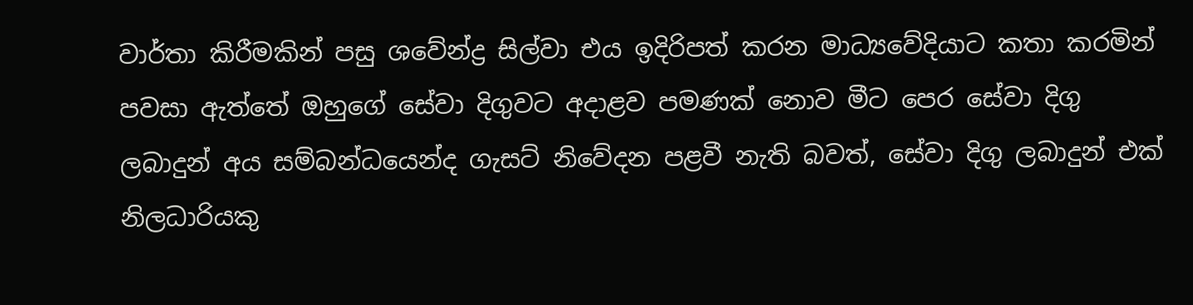වාර්තා කිරීමකින් පසු ශවේන්ද්‍ර සිල්වා එය ඉදිරිපත් කරන මාධ්‍යවේදියාට කතා කරමින් පවසා ඇත්තේ ඔහුගේ සේවා දිගුවට අදාළව පමණක් නොව මීට පෙර සේවා දිගු ලබාදුන් අය සම්බන්ධයෙන්ද ගැසට් නිවේදන පළවී නැති බවත්, සේවා දිගු ලබාදුන් එක් නිලධාරියකු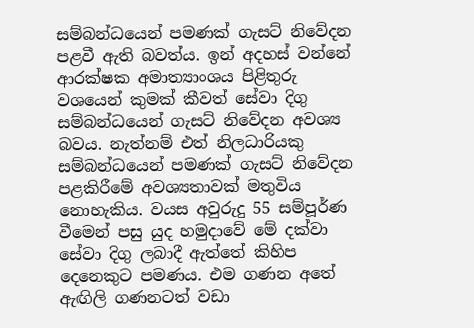සම්බන්ධයෙන් පමණක් ගැසට් නිවේදන පළවී ඇති බවත්ය. ඉන් අදහස් වන්නේ ආරක්ෂක අමාත්‍යාංශය පිළිතුරු වශයෙන් කුමක් කීවත් සේවා දිගු සම්බන්ධයෙන් ගැසට් නිවේදන අවශ්‍ය බවය. නැත්නම් එත් නිලධාරියකු සම්බන්ධයෙන් පමණක් ගැසට් නිවේදන පළකිරීමේ අවශ්‍යතාවක් මතුවිය නොහැකිය. වයස අවුරුදු 55 සම්පූර්ණ වීමෙන් පසු යුද හමුදාවේ මේ දක්වා සේවා දිගු ලබාදී ඇත්තේ කිහිප දෙනෙකුට පමණය. එම ගණන අතේ ඇඟිලි ගණනටත් වඩා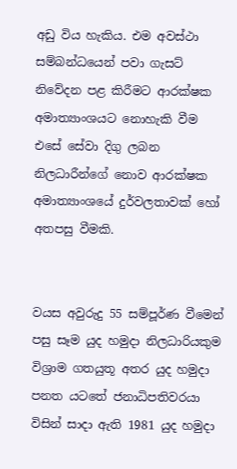අඩු විය හැකිය. එම අවස්ථා සම්බන්ධයෙන් පවා ගැසට් නිවේදන පළ කිරීමට ආරක්ෂක අමාත්‍යාංශයට නොහැකි වීම එසේ සේවා දිගු ලබන නිලධාරීන්ගේ නොව ආරක්ෂක අමාත්‍යාංශයේ දුර්වලතාවක් හෝ අතපසු වීමකි.


වයස අවුරුදු 55 සම්පූර්ණ වීමෙන් පසු සෑම යුද හමුදා නිලධාරියකුම විශ්‍රාම ගතයුතූ අතර යුද හමුදා පනත යටතේ ජනාධිපතිවරයා විසින් සාදා ඇති 1981 යුද හමුදා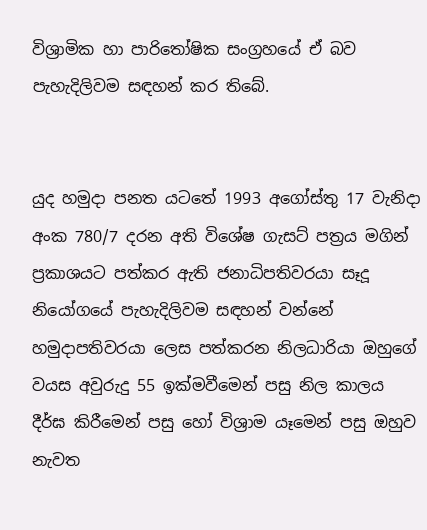විශ්‍රාමික හා පාරිතෝෂික සංග්‍රහයේ ඒ බව පැහැදිලිවම සඳහන් කර තිබේ.


යුද හමුදා පනත යටතේ 1993 අගෝස්තු 17 වැනිදා අංක 780/7 දරන අති විශේෂ ගැසට් පත්‍රය මගින් ප්‍රකාශයට පත්කර ඇති ජනාධිපතිවරයා සෑදූ නියෝගයේ පැහැදිලිවම සඳහන් වන්නේ හමුදාපතිවරයා ලෙස පත්කරන නිලධාරියා ඔහුගේ වයස අවුරුදු 55 ඉක්මවීමෙන් පසු නිල කාලය දීර්ඝ කිරීමෙන් පසු හෝ විශ්‍රාම යෑමෙන් පසු ඔහුව නැවත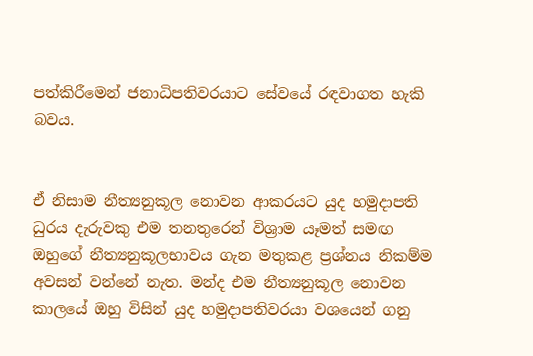පත්කිරීමෙන් ජනාධිපතිවරයාට සේවයේ රඳවාගත හැකි බවය.


ඒ නිසාම නීත්‍යනුකූල නොවන ආකරයට යුද හමුදාපති ධුරය දැරුවකු එම තනතුරෙන් විශ්‍රාම යෑමත් සමඟ ඔහුගේ නීත්‍යනුකූලභාවය ගැන මතුකළ ප්‍රශ්නය නිකම්ම අවසන් වන්නේ නැත. මන්ද එම නීත්‍යනුකූල නොවන කාලයේ ඔහු විසින් යුද හමුදාපතිවරයා වශයෙන් ගනු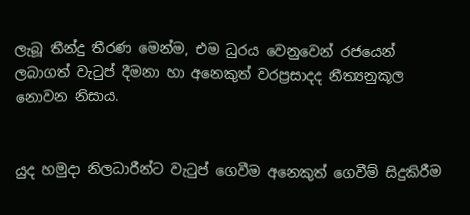ලැබූ තීන්දු තීරණ මෙන්ම, එම ධුරය වෙනුවෙන් රජයෙන් ලබාගත් වැටුප් දීමනා හා අනෙකුත් වරප්‍රසාදද නීත්‍යනුකූල නොවන නිසාය.


යුද හමුදා නිලධාරීන්ට වැටුප් ගෙවීම අනෙකුත් ගෙවීම් සිදුකිරීම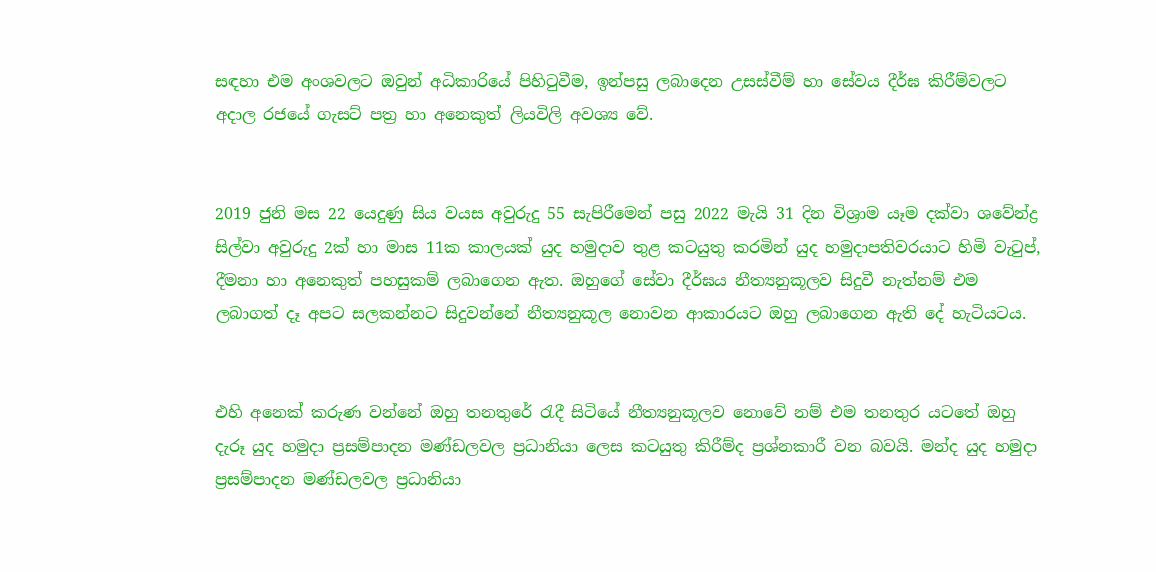සඳහා එම අංශවලට ඔවුන් අධිකාරියේ පිහිටුවීම, ඉන්පසු ලබාදෙන උසස්වීම් හා සේවය දීර්ඝ කිරීම්වලට අදාල රජයේ ගැසට් පත්‍ර හා අනෙකුත් ලියවිලි අවශ්‍ය වේ.


2019 ජුනි මස 22 යෙදුණු සිය වයස අවුරුදු 55 සැපිරීමෙන් පසු 2022 මැයි 31 දින විශ්‍රාම යෑම දක්වා ශවේන්ද්‍ර සිල්වා අවුරුදු 2ක් හා මාස 11ක කාලයක් යුද හමුදාව තුළ කටයුතු කරමින් යුද හමුදාපතිවරයාට හිමි වැටුප්, දීමනා හා අනෙකුත් පහසුකම් ලබාගෙන ඇත. ඔහුගේ සේවා දීර්ඝය නීත්‍යනුකූලව සිදුවී නැත්නම් එම ලබාගත් දෑ අපට සලකන්නට සිදුවන්නේ නීත්‍යනුකූල නොවන ආකාරයට ඔහු ලබාගෙන ඇති දේ හැටියටය.


එහි අනෙක් කරුණ වන්නේ ඔහු තනතුරේ රැදී සිටියේ නීත්‍යනුකූලව නොවේ නම් එම තනතුර යටතේ ඔහු දැරූ යුද හමුදා ප්‍රසම්පාදන මණ්ඩලවල ප්‍රධානියා ලෙස කටයුතු කිරීම්ද ප්‍රශ්නකාරී වන බවයි. මන්ද යුද හමුදා ප්‍රසම්පාදන මණ්ඩලවල ප්‍රධානියා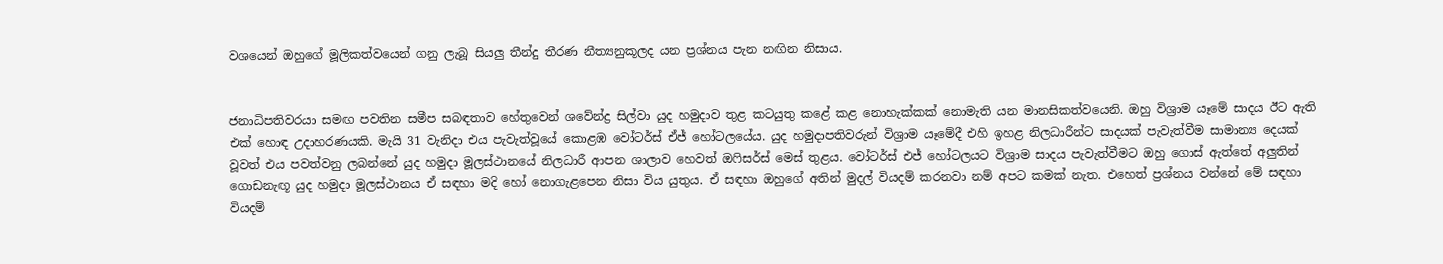වශයෙන් ඔහුගේ මූලිකත්වයෙන් ගනු ලැබූ සියලු තීන්දු තීරණ නීත්‍යනුකූලද යන ප්‍රශ්නය පැන නඟින නිසාය.


ජනාධිපතිවරයා සමඟ පවතින සමීප සබඳතාව හේතුවෙන් ශවේන්ද්‍ර සිල්වා යුද හමුදාව තුළ කටයුතු කළේ කළ නොහැක්කක් නොමැති යන මානසිකත්වයෙනි. ඔහු විශ්‍රාම යෑමේ සාදය ඊට ඇති එක් හොඳ උදාහරණයකි. මැයි 31 වැනිදා එය පැවැත්වූයේ කොළඹ වෝටර්ස් ඒජ් හෝටලයේය. යුද හමුදාපතිවරුන් විශ්‍රාම යෑමේදී එහි ඉහළ නිලධාරීන්ට සාදයක් පැවැත්වීම සාමාන්‍ය දෙයක් වූවත් එය පවත්වනු ලබන්නේ යුද හමුදා මූලස්ථානයේ නිලධාරී ආපන ශාලාව හෙවත් ඔෆිසර්ස් මෙස් තුළය. වෝටර්ස් එජ් හෝටලයට විශ්‍රාම සාදය පැවැත්වීමට ඔහු ගොස් ඇත්තේ අලුතින් ගොඩනැඟූ යුද හමුදා මූලස්ථානය ඒ සඳහා මදි හෝ නොගැළපෙන නිසා විය යුතුය. ඒ සඳහා ඔහුගේ අතින් මුදල් වියදම් කරනවා නම් අපට කමක් නැත. එහෙත් ප්‍රශ්නය වන්නේ මේ සඳහා වියදම්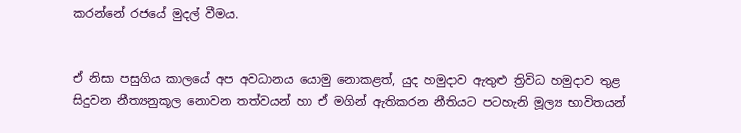කරන්නේ රජයේ මුදල් වීමය.


ඒ නිසා පසුගිය කාලයේ අප අවධානය යොමු නොකළත්, යුද හමුදාව ඇතුළු ත්‍රිවිධ හමුදාව තුළ සිදුවන නීත්‍යනුකූල නොවන තත්වයන් හා ඒ මගින් ඇතිකරන නීතියට පටහැනි මූල්‍ය භාවිතයන්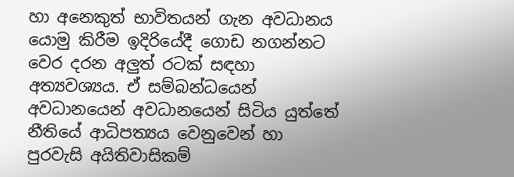හා අනෙකුත් භාවිතයන් ගැන අවධානය යොමු කිරීම ඉදිරියේදී ගොඩ නගන්නට වෙර දරන අලුත් රටක් සඳහා අත්‍යවශ්‍යය. ඒ සම්බන්ධයෙන් අවධානයෙන් අවධානයෙන් සිටිය යුත්තේ නීතියේ ආධිපත්‍යය වෙනුවෙන් හා පුරවැසි අයිතිවාසිකම්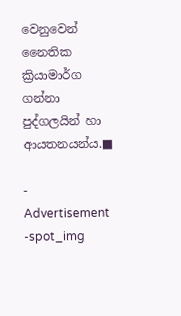වෙනුවෙන් නෛතික ක්‍රියාමාර්ග ගන්නා පුද්ගලයින් හා ආයතනයන්ය.■

- Advertisement -spot_img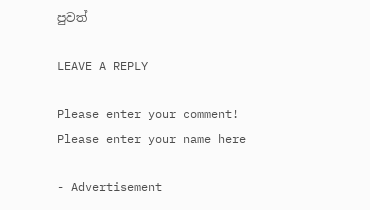පුවත්

LEAVE A REPLY

Please enter your comment!
Please enter your name here

- Advertisement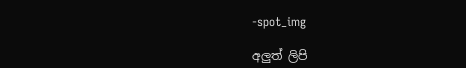-spot_img

අලුත් ලිපි